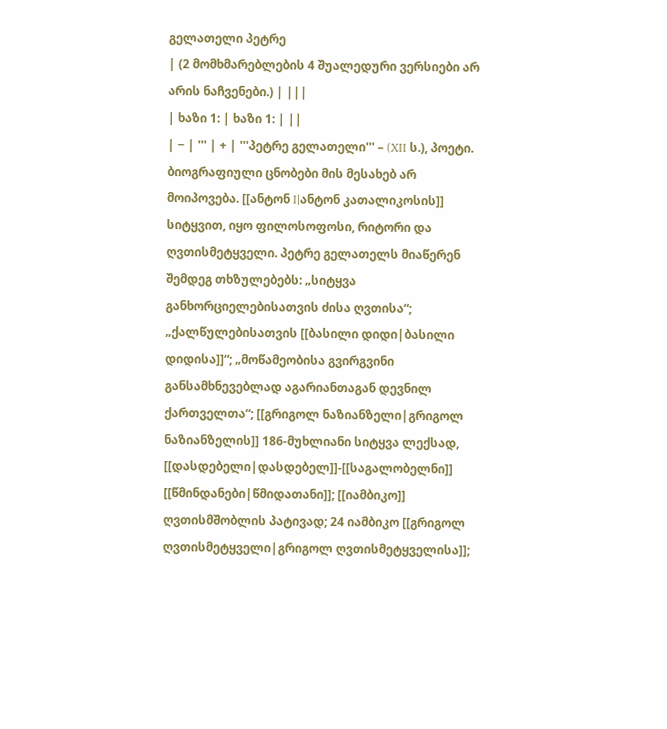გელათელი პეტრე
| (2 მომხმარებლების 4 შუალედური ვერსიები არ არის ნაჩვენები.) | |||
| ხაზი 1: | ხაზი 1: | ||
| − | ''' | + | '''პეტრე გელათელი''' – (XII ს.), პოეტი. ბიოგრაფიული ცნობები მის მესახებ არ მოიპოვება. [[ანტონ I|ანტონ კათალიკოსის]] სიტყვით, იყო ფილოსოფოსი, რიტორი და ღვთისმეტყველი. პეტრე გელათელს მიაწერენ შემდეგ თხზულებებს: „სიტყვა განხორციელებისათვის ძისა ღვთისა“; „ქალწულებისათვის [[ბასილი დიდი|ბასილი დიდისა]]“; „მოწამეობისა გვირგვინი განსამხნევებლად აგარიანთაგან დევნილ ქართველთა“; [[გრიგოლ ნაზიანზელი|გრიგოლ ნაზიანზელის]] 186-მუხლიანი სიტყვა ლექსად, [[დასდებელი|დასდებელ]]-[[საგალობელნი]] [[წმინდანები|წმიდათანი]]; [[იამბიკო]] ღვთისმშობლის პატივად; 24 იამბიკო [[გრიგოლ ღვთისმეტყველი|გრიგოლ ღვთისმეტყველისა]];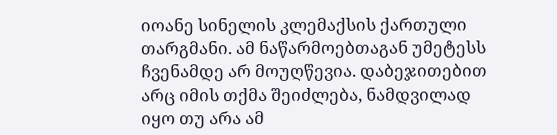იოანე სინელის კლემაქსის ქართული თარგმანი. ამ ნაწარმოებთაგან უმეტესს ჩვენამდე არ მოუღწევია. დაბეჯითებით არც იმის თქმა შეიძლება, ნამდვილად იყო თუ არა ამ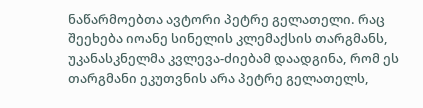ნაწარმოებთა ავტორი პეტრე გელათელი. რაც შეეხება იოანე სინელის კლემაქსის თარგმანს, უკანასკნელმა კვლევა-ძიებამ დაადგინა, რომ ეს თარგმანი ეკუთვნის არა პეტრე გელათელს,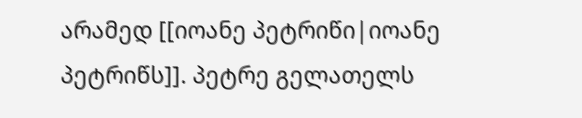არამედ [[იოანე პეტრიწი|იოანე პეტრიწს]]. პეტრე გელათელს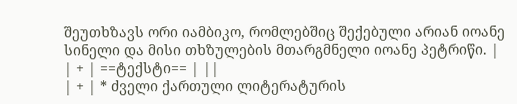შეუთხზავს ორი იამბიკო, რომლებშიც შექებული არიან იოანე სინელი და მისი თხზულების მთარგმნელი იოანე პეტრიწი. |
| + | ==ტექსტი== | ||
| + | * ძველი ქართული ლიტერატურის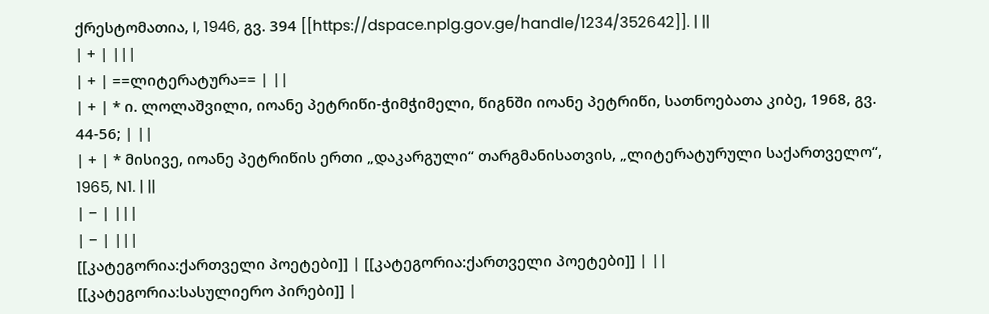ქრესტომათია, I, 1946, გვ. 394 [[https://dspace.nplg.gov.ge/handle/1234/352642]]. | ||
| + | |||
| + | ==ლიტერატურა== | ||
| + | * ი. ლოლაშვილი, იოანე პეტრიწი-ჭიმჭიმელი, წიგნში იოანე პეტრიწი, სათნოებათა კიბე, 1968, გვ. 44-56; | ||
| + | * მისივე, იოანე პეტრიწის ერთი „დაკარგული“ თარგმანისათვის, „ლიტერატურული საქართველო“, 1965, N1. | ||
| − | |||
| − | |||
[[კატეგორია:ქართველი პოეტები]] | [[კატეგორია:ქართველი პოეტები]] | ||
[[კატეგორია:სასულიერო პირები]] |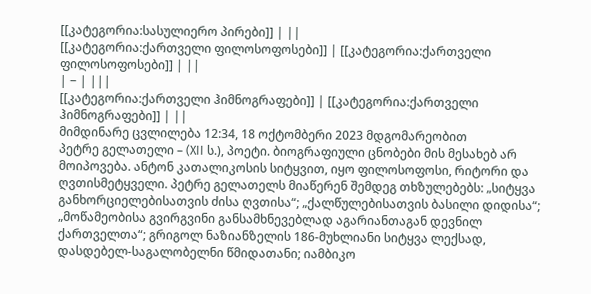[[კატეგორია:სასულიერო პირები]] | ||
[[კატეგორია:ქართველი ფილოსოფოსები]] | [[კატეგორია:ქართველი ფილოსოფოსები]] | ||
| − | |||
[[კატეგორია:ქართველი ჰიმნოგრაფები]] | [[კატეგორია:ქართველი ჰიმნოგრაფები]] | ||
მიმდინარე ცვლილება 12:34, 18 ოქტომბერი 2023 მდგომარეობით
პეტრე გელათელი – (XII ს.), პოეტი. ბიოგრაფიული ცნობები მის მესახებ არ მოიპოვება. ანტონ კათალიკოსის სიტყვით, იყო ფილოსოფოსი, რიტორი და ღვთისმეტყველი. პეტრე გელათელს მიაწერენ შემდეგ თხზულებებს: „სიტყვა განხორციელებისათვის ძისა ღვთისა“; „ქალწულებისათვის ბასილი დიდისა“; „მოწამეობისა გვირგვინი განსამხნევებლად აგარიანთაგან დევნილ ქართველთა“; გრიგოლ ნაზიანზელის 186-მუხლიანი სიტყვა ლექსად, დასდებელ-საგალობელნი წმიდათანი; იამბიკო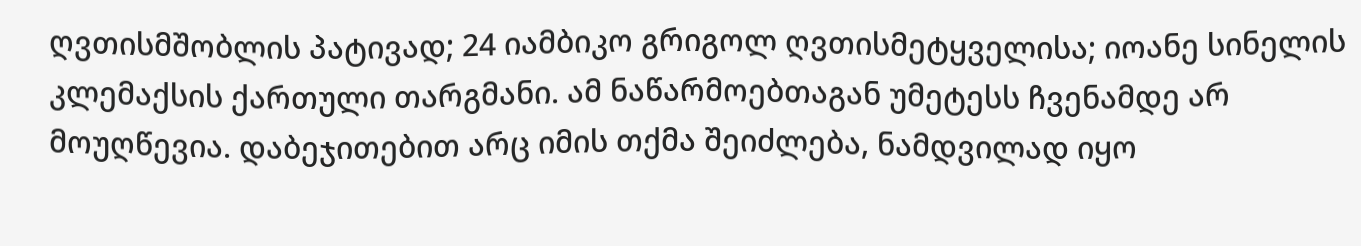ღვთისმშობლის პატივად; 24 იამბიკო გრიგოლ ღვთისმეტყველისა; იოანე სინელის კლემაქსის ქართული თარგმანი. ამ ნაწარმოებთაგან უმეტესს ჩვენამდე არ მოუღწევია. დაბეჯითებით არც იმის თქმა შეიძლება, ნამდვილად იყო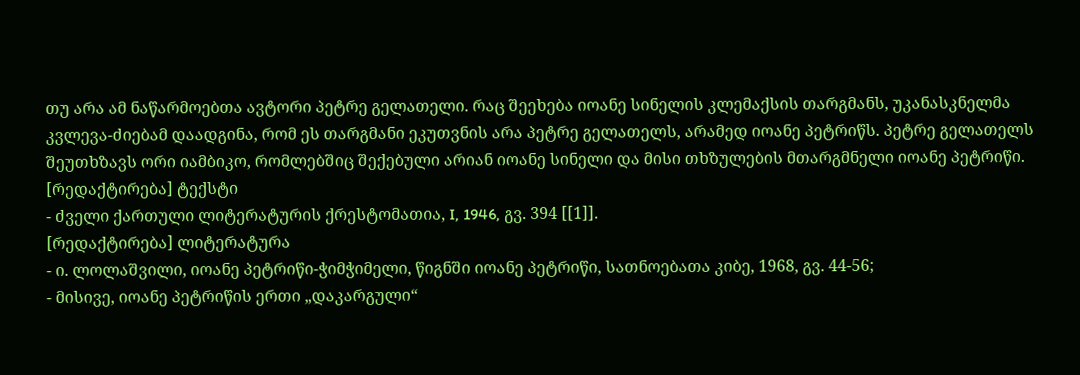თუ არა ამ ნაწარმოებთა ავტორი პეტრე გელათელი. რაც შეეხება იოანე სინელის კლემაქსის თარგმანს, უკანასკნელმა კვლევა-ძიებამ დაადგინა, რომ ეს თარგმანი ეკუთვნის არა პეტრე გელათელს, არამედ იოანე პეტრიწს. პეტრე გელათელს შეუთხზავს ორი იამბიკო, რომლებშიც შექებული არიან იოანე სინელი და მისი თხზულების მთარგმნელი იოანე პეტრიწი.
[რედაქტირება] ტექსტი
- ძველი ქართული ლიტერატურის ქრესტომათია, I, 1946, გვ. 394 [[1]].
[რედაქტირება] ლიტერატურა
- ი. ლოლაშვილი, იოანე პეტრიწი-ჭიმჭიმელი, წიგნში იოანე პეტრიწი, სათნოებათა კიბე, 1968, გვ. 44-56;
- მისივე, იოანე პეტრიწის ერთი „დაკარგული“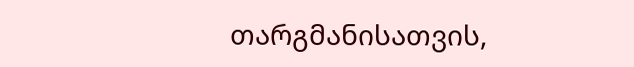თარგმანისათვის,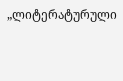„ლიტერატურული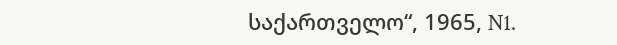საქართველო“, 1965, N1.